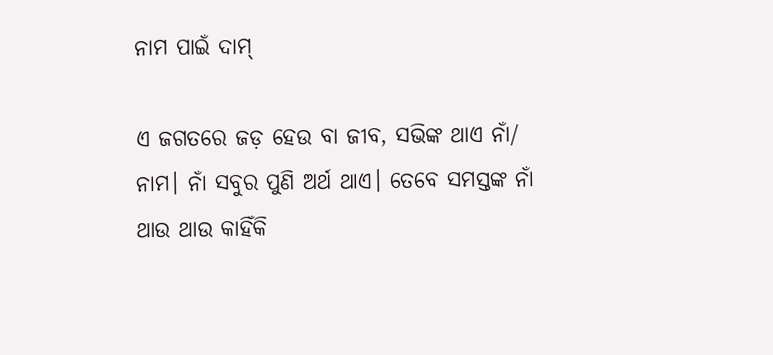ନାମ ପାଇଁ ଦାମ୍‌

ଏ ଜଗତରେ ଜଡ଼ ହେଉ ବା ଜୀବ, ସଭିଙ୍କ ଥାଏ ନାଁ/ ନାମ। ନାଁ ସବୁର ପୁଣି ଅର୍ଥ ଥାଏ। ତେବେ ସମସ୍ତଙ୍କ ନାଁ ଥାଉ ଥାଉ କାହିଁକି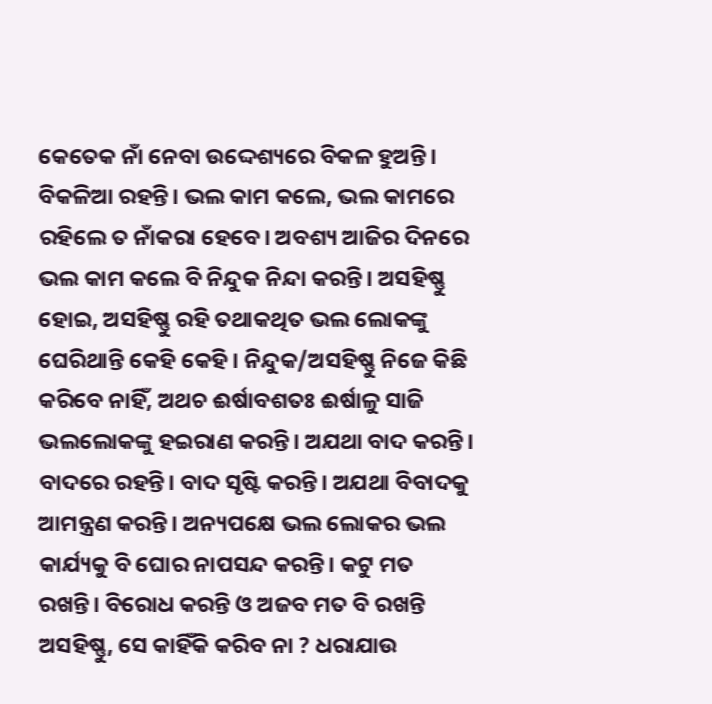କେତେକ ନାଁ ନେବା ଉଦ୍ଦେଶ୍ୟରେ ବିକଳ ହୁଅନ୍ତି। ବିକଳିଆ ରହନ୍ତି। ଭଲ କାମ କଲେ, ଭଲ କାମରେ ରହିଲେ ତ ନାଁକରା ହେବେ। ଅବଶ୍ୟ ଆଜିର ଦିନରେ ଭଲ କାମ କଲେ ବି ନିନ୍ଦୁକ ନିନ୍ଦା କରନ୍ତି। ଅସହିଷ୍ଣୁ ହୋଇ, ଅସହିଷ୍ଣୁ ରହି ତଥାକଥିତ ଭଲ ଲୋକଙ୍କୁ ଘେରିଥାନ୍ତି କେହି କେହି। ନିନ୍ଦୁକ/ଅସହିଷ୍ଣୁ ନିଜେ କିଛି କରିବେ ନାହିଁ, ଅଥଚ ଈର୍ଷାବଶତଃ ଈର୍ଷାଳୁ ସାଜି ଭଲଲୋକଙ୍କୁ ହଇରାଣ କରନ୍ତି। ଅଯଥା ବାଦ କରନ୍ତି। ବାଦରେ ରହନ୍ତି। ବାଦ ସୃଷ୍ଟି କରନ୍ତି। ଅଯଥା ବିବାଦକୁ ଆମନ୍ତ୍ରଣ କରନ୍ତି। ଅନ୍ୟପକ୍ଷେ ଭଲ ଲୋକର ଭଲ କାର୍ଯ୍ୟକୁ ବି ଘୋର ନାପସନ୍ଦ କରନ୍ତି। କଟୁ ମତ ରଖନ୍ତି। ବିରୋଧ କରନ୍ତି ଓ ଅଜବ ମତ ବି ରଖନ୍ତି ଅସହିଷ୍ଣୁ, ସେ କାହିଁକି କରିବ ନା ? ଧରାଯାଉ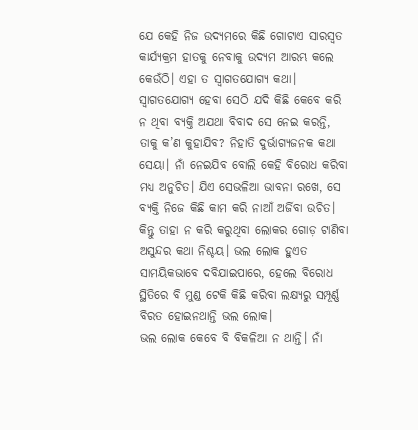ଯେ କେହି ନିଜ ଉଦ୍ୟମରେ କିଛି ଗୋଟାଏ ସାରସ୍ବତ କାର୍ଯ୍ୟକ୍ରମ ହାତକୁ ନେବାକୁ ଉଦ୍ୟମ ଆରମ୍ଭ କଲେ କେଉଁଠି। ଏହା ତ ସ୍ବାଗତଯୋଗ୍ୟ କଥା। ସ୍ବାଗତଯୋଗ୍ୟ ହେବା ସେଠି ଯଦି କିଛି କେବେ କରି ନ ଥିବା ବ୍ୟକ୍ତି ଅଯଥା ବିବାଦ ସେ ନେଇ କରନ୍ତି, ତାକୁ କ’ଣ କୁହାଯିବ? ନିହାତି ଦୁର୍ଭାଗ୍ୟଜନକ କଥା ସେୟା। ନାଁ ନେଇଯିବ ବୋଲି କେହି ବିରୋଧ କରିବା ମଧ୍ୟ ଅନୁଚିତ। ଯିଏ ସେଭଳିଆ ଭାବନା ରଖେ, ସେ ବ୍ୟକ୍ତି ନିଜେ କିଛି କାମ କରି ନାଆଁ ଅର୍ଜିବା ଉଚିତ। କିନ୍ତୁ ତାହା ନ କରି କରୁଥିବା ଲୋକର ଗୋଡ଼ ଟାଣିବା ଅସୁନ୍ଦର କଥା ନିଶ୍ଚୟ। ଭଲ ଲୋକ ହୁଏତ ସାମୟିକଭାବେ ଦବିଯାଇପାରେ, ହେଲେ ବିରୋଧ ସ୍ଥିତିରେ ବି ମୁଣ୍ଡ ଟେକି କିଛି କରିବା ଲକ୍ଷ୍ୟରୁ ସମ୍ପୂର୍ଣ୍ଣ ବିରତ ହୋଇନଥାନ୍ତି ଭଲ ଲୋକ।
ଭଲ ଲୋକ କେବେ ବି ବିକଳିଆ ନ ଥାନ୍ତି। ନାଁ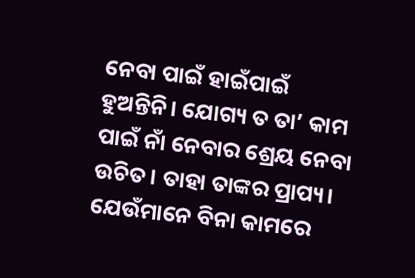ନେବା ପାଇଁ ହାଇଁପାଇଁ ହୁଅନ୍ତିନି। ଯୋଗ୍ୟ ତ ତା’ କାମ ପାଇଁ ନାଁ ନେବାର ଶ୍ରେୟ ନେବା ଉଚିତ। ତାହା ତାଙ୍କର ପ୍ରାପ୍ୟ। ଯେଉଁମାନେ ବିନା କାମରେ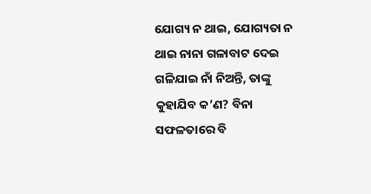ଯୋଗ୍ୟ ନ ଥାଇ, ଯୋଗ୍ୟତା ନ ଥାଇ ନାନା ଗଳାବାଟ ଦେଇ ଗଳିଯାଇ ନାଁ ନିଅନ୍ତି, ତାଙ୍କୁ କୁହାଯିବ କ’ଣ? ବିନା ସଫଳତାରେ ବି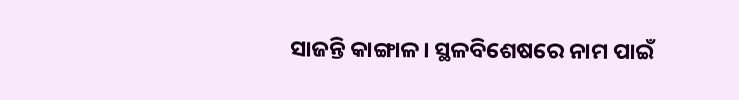ସାଜନ୍ତି କାଙ୍ଗାଳ। ସ୍ଥଳବିଶେଷରେ ନାମ ପାଇଁ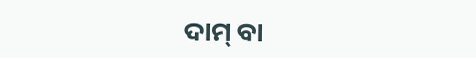ଦାମ୍‌ ବା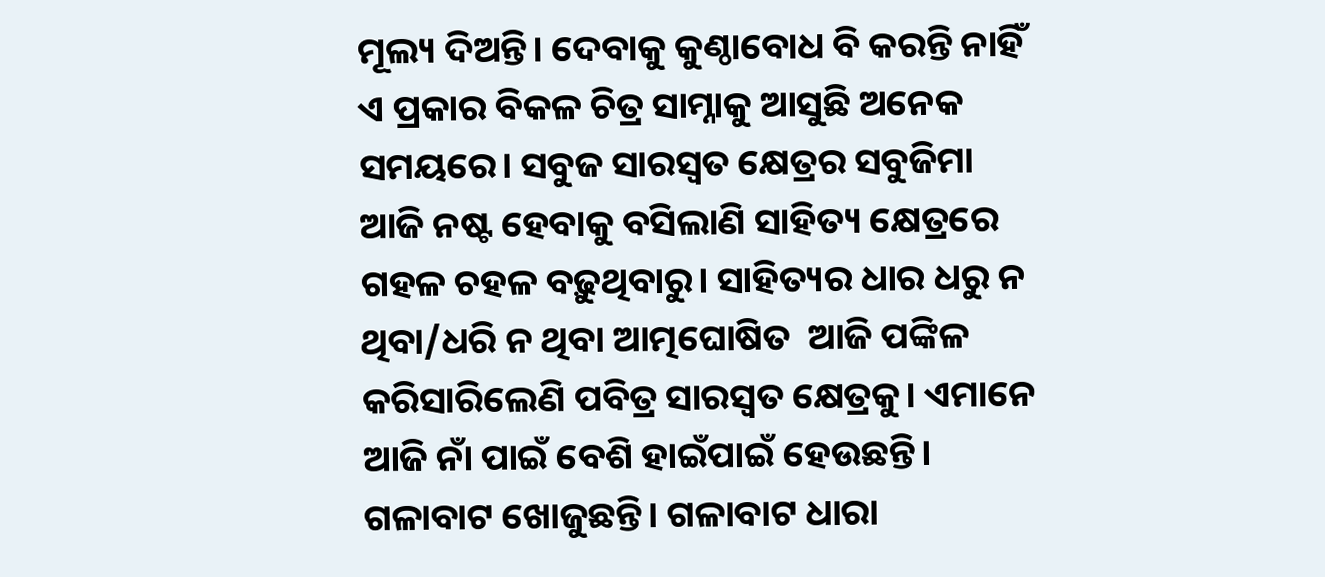ମୂଲ୍ୟ ଦିଅନ୍ତି। ଦେବାକୁ କୁଣ୍ଠାବୋଧ ବି କରନ୍ତି ନାହିଁ ଏ ପ୍ରକାର ବିକଳ ଚିତ୍ର ସାମ୍ନାକୁ ଆସୁଛି ଅନେକ ସମୟରେ। ସବୁଜ ସାରସ୍ବତ କ୍ଷେତ୍ରର ସବୁଜିମା ଆଜି ନଷ୍ଟ ହେବାକୁ ବସିଲାଣି ସାହିତ୍ୟ କ୍ଷେତ୍ରରେ ଗହଳ ଚହଳ ବଢ଼ୁଥିବାରୁ। ସାହିତ୍ୟର ଧାର ଧରୁ ନ ଥିବା/ଧରି ନ ଥିବା ଆତ୍ମଘୋଷିତ  ଆଜି ପଙ୍କିଳ କରିସାରିଲେଣି ପବିତ୍ର ସାରସ୍ବତ କ୍ଷେତ୍ରକୁ। ଏମାନେ ଆଜି ନାଁ ପାଇଁ ବେଶି ହାଇଁପାଇଁ ହେଉଛନ୍ତି। ଗଳାବାଟ ଖୋଜୁଛନ୍ତି। ଗଳାବାଟ ଧାରା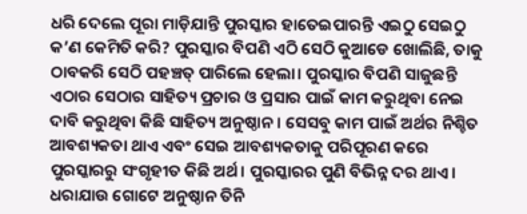ଧରି ଦେଲେ ପୂରା ମାଡ଼ିଯାନ୍ତି ପୁରସ୍କାର ହାତେଇପାରନ୍ତି ଏଇଠୁ ସେଇଠୁ କ’ଣ କେମିତି କରି? ପୁରସ୍କାର ବିପଣି ଏଠି ସେଠି କୁଆଡେ ଖୋଲିଛି, ତାକୁ ଠାବକରି ସେଠି ପହଞ୍ଚତ୍ ପାରିଲେ ହେଲା। ପୁରସ୍କାର ବିପଣି ସାଜୁଛନ୍ତି ଏଠାର ସେଠାର ସାହିତ୍ୟ ପ୍ରଚାର ଓ ପ୍ରସାର ପାଇଁ କାମ କରୁଥିବା ନେଇ ଦାବି କରୁଥିବା କିଛି ସାହିତ୍ୟ ଅନୁଷ୍ଠାନ। ସେସବୁ କାମ ପାଇଁ ଅର୍ଥର ନିଶ୍ଚିତ ଆବଶ୍ୟକତା ଥାଏ ଏବଂ ସେଇ ଆବଶ୍ୟକତାକୁ ପରିପୂରଣ କରେ ପୁରସ୍କାରରୁ ସଂଗୃହୀତ କିଛି ଅର୍ଥ। ପୁରସ୍କାରର ପୁଣି ବିଭିନ୍ନ ଦର ଥାଏ। ଧରାଯାଉ ଗୋଟେ ଅନୁଷ୍ଠାନ ତିନି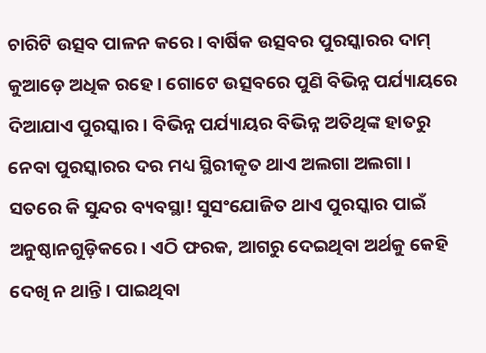ଚାରିଟି ଉତ୍ସବ ପାଳନ କରେ। ବାର୍ଷିକ ଉତ୍ସବର ପୁରସ୍କାରର ଦାମ୍‌ କୁଆଡ଼େ ଅଧିକ ରହେ। ଗୋଟେ ଉତ୍ସବରେ ପୁଣି ବିଭିନ୍ନ ପର୍ଯ୍ୟାୟରେ ଦିଆଯାଏ ପୁରସ୍କାର। ବିଭିନ୍ନ ପର୍ଯ୍ୟାୟର ବିଭିନ୍ନ ଅତିଥିଙ୍କ ହାତରୁ ନେବା ପୁରସ୍କାରର ଦର ମଧ୍ୟ ସ୍ଥିରୀକୃତ ଥାଏ ଅଲଗା ଅଲଗା।
ସତରେ କି ସୁନ୍ଦର ବ୍ୟବସ୍ଥା! ସୁସଂଯୋଜିତ ଥାଏ ପୁରସ୍କାର ପାଇଁ ଅନୁଷ୍ଠାନଗୁଡ଼ିକରେ। ଏଠି ଫରକ, ଆଗରୁ ଦେଇଥିବା ଅର୍ଥକୁ କେହି ଦେଖି ନ ଥାନ୍ତି। ପାଇଥିବା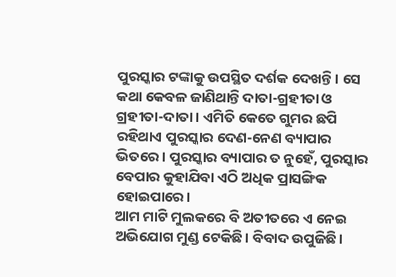ପୁରସ୍କାର ଟଙ୍କାକୁ ଉପସ୍ଥିତ ଦର୍ଶକ ଦେଖନ୍ତି। ସେ କଥା କେବଳ ଜାଣିଥାନ୍ତି ଦାତା-ଗ୍ରହୀତା ଓ ଗ୍ରହୀତା-ଦାତା। ଏମିତି କେତେ ଗୁମର ଛପି ରହିଥାଏ ପୁରସ୍କାର ଦେଣ-ନେଣ ବ୍ୟାପାର ଭିତରେ। ପୁରସ୍କାର ବ୍ୟାପାର ତ ନୁହେଁ, ପୁରସ୍କାର ବେପାର କୁହାଯିବା ଏଠି ଅଧିକ ପ୍ରାସଙ୍ଗିକ ହୋଇପାରେ।
ଆମ ମାଟି ମୁଲକରେ ବି ଅତୀତରେ ଏ ନେଇ ଅଭିଯୋଗ ମୁଣ୍ଡ ଟେକିଛି। ବିବାଦ ଉପୁଜିଛି।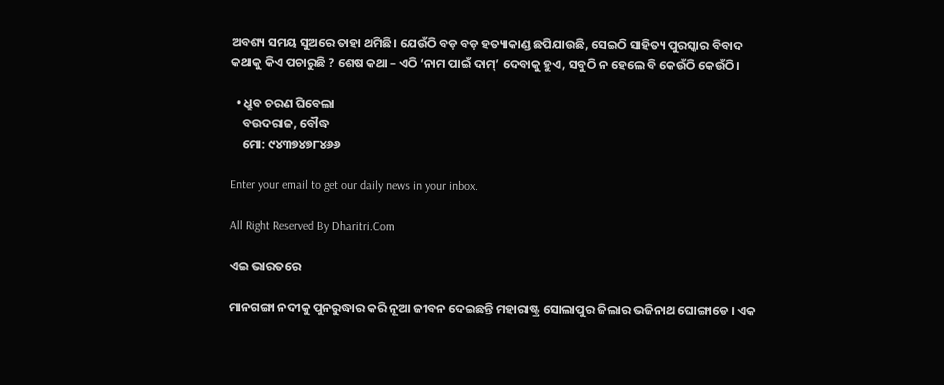ଅବଶ୍ୟ ସମୟ ସୁଅରେ ତାହା ଥମିଛି। ଯେଉଁଠି ବଡ଼ ବଡ଼ ହତ୍ୟାକାଣ୍ଡ ଛପିଯାଉଛି, ସେଇଠି ସାହିତ୍ୟ ପୁରସ୍କାର ବିବାଦ କଥାକୁ କିଏ ପଚାରୁଛି ? ଶେଷ କଥା – ଏଠି ‘ନାମ ପାଇଁ ଦାମ୍‌’ ଦେବାକୁ ହୁଏ, ସବୁଠି ନ ହେଲେ ବି କେଉଁଠି କେଉଁଠି।

  • ଧ୍ରୁବ ଚରଣ ଘିବେଲା
    ବଉଦରାଜ, ବୌଦ୍ଧ
    ମୋ: ୯୪୩୭୪୭୮୪୬୬

Enter your email to get our daily news in your inbox.

All Right Reserved By Dharitri.Com

ଏଇ ଭାରତରେ

ମାନଗଙ୍ଗା ନଦୀକୁ ପୁନରୁଦ୍ଧାର କରି ନୂଆ ଜୀବନ ଦେଇଛନ୍ତି ମହାରାଷ୍ଟ୍ର ସୋଲାପୁର ଜିଲାର ଭଜିନାଥ ଘୋଙ୍ଗାଡେ । ଏକ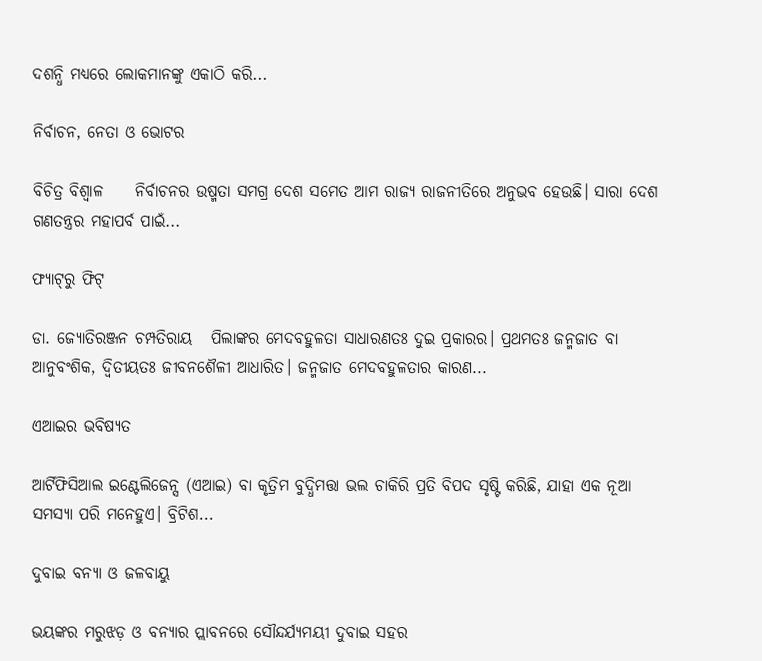ଦଶନ୍ଧି ମଧ୍ୟରେ ଲୋକମାନଙ୍କୁ ଏକାଠି କରି...

ନିର୍ବାଚନ, ନେତା ଓ ଭୋଟର

ବିଚିତ୍ର ବିଶ୍ୱାଳ     ନିର୍ବାଚନର ଉଷ୍ମତା ସମଗ୍ର ଦେଶ ସମେତ ଆମ ରାଜ୍ୟ ରାଜନୀତିରେ ଅନୁଭବ ହେଉଛି। ସାରା ଦେଶ ଗଣତନ୍ତ୍ରର ମହାପର୍ବ ପାଇଁ...

ଫ୍ୟାଟ୍‌ରୁ ଫିଟ୍‌

ଡା. ଜ୍ୟୋତିରଞ୍ଜନ ଚମ୍ପତିରାୟ   ପିଲାଙ୍କର ମେଦବହୁଳତା ସାଧାରଣତଃ ଦୁଇ ପ୍ରକାରର। ପ୍ରଥମତଃ ଜନ୍ମଜାତ ବା ଆନୁବଂଶିକ, ଦ୍ୱିତୀୟତଃ ଜୀବନଶୈଳୀ ଆଧାରିତ। ଜନ୍ମଜାତ ମେଦବହୁଳତାର କାରଣ...

ଏଆଇର ଭବିଷ୍ୟତ

ଆର୍ଟିଫିସିଆଲ ଇଣ୍ଟେଲିଜେନ୍ସ (ଏଆଇ) ବା କୃତ୍ରିମ ବୁଦ୍ଧିମତ୍ତା ଭଲ ଚାକିରି ପ୍ରତି ବିପଦ ସୃଷ୍ଟି କରିଛି, ଯାହା ଏକ ନୂଆ ସମସ୍ୟା ପରି ମନେହୁଏ। ବ୍ରିଟିଶ...

ଦୁବାଇ ବନ୍ୟା ଓ ଜଳବାୟୁ

ଭୟଙ୍କର ମରୁଝଡ଼ ଓ ବନ୍ୟାର ପ୍ଲାବନରେ ସୌନ୍ଦର୍ଯ୍ୟମୟୀ ଦୁବାଇ ସହର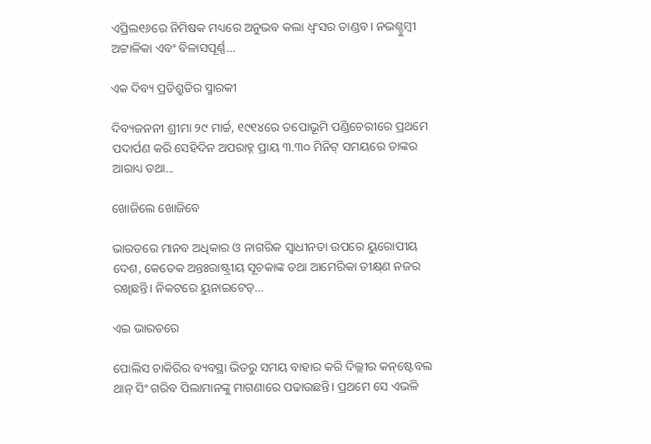ଏପ୍ରିଲ୧୬ରେ ନିମିଷକ ମଧ୍ୟରେ ଅନୁଭବ କଲା ଧ୍ବଂସର ତାଣ୍ଡବ। ନଭଶ୍ଚୁମ୍ବୀ ଅଟ୍ଟାଳିକା ଏବଂ ବିଳାସପୂର୍ଣ୍ଣ...

ଏକ ଦିବ୍ୟ ପ୍ରତିଶ୍ରୁତିର ସ୍ମାରକୀ

ଦିବ୍ୟଜନନୀ ଶ୍ରୀମା ୨୯ ମାର୍ଚ୍ଚ, ୧୯୧୪ରେ ତପୋଭୂମି ପଣ୍ଡିଚେରୀରେ ପ୍ରଥମେ ପଦାର୍ପଣ କରି ସେହିଦିନ ଅପରାହ୍ନ ପ୍ରାୟ ୩.୩୦ ମିନିଟ୍‌ ସମୟରେ ତାଙ୍କର ଆରାଧ୍ୟ ତଥା...

ଖୋଜିଲେ ଖୋଜିବେ

ଭାରତରେ ମାନବ ଅଧିକାର ଓ ନାଗରିକ ସ୍ବାଧୀନତା ଉପରେ ୟୁରୋପୀୟ ଦେଶ, କେତେକ ଅନ୍ତଃରାଷ୍ଟ୍ରୀୟ ସୂଚକାଙ୍କ ତଥା ଆମେରିକା ତୀକ୍ଷ୍‌ଣ ନଜର ରଖିଛନ୍ତି। ନିକଟରେ ୟୁନାଇଟେଡ୍‌...

ଏଇ ଭାରତରେ

ପୋଲିସ ଚାକିରିର ବ୍ୟବସ୍ଥା ଭିତରୁ ସମୟ ବାହାର କରି ଦିଲ୍ଲୀର କନ୍‌ଷ୍ଟେବଲ ଥାନ୍‌ ସିଂ ଗରିବ ପିଲାମାନଙ୍କୁ ମାଗଣାରେ ପଢାଉଛନ୍ତି। ପ୍ରଥମେ ସେ ଏଭଳି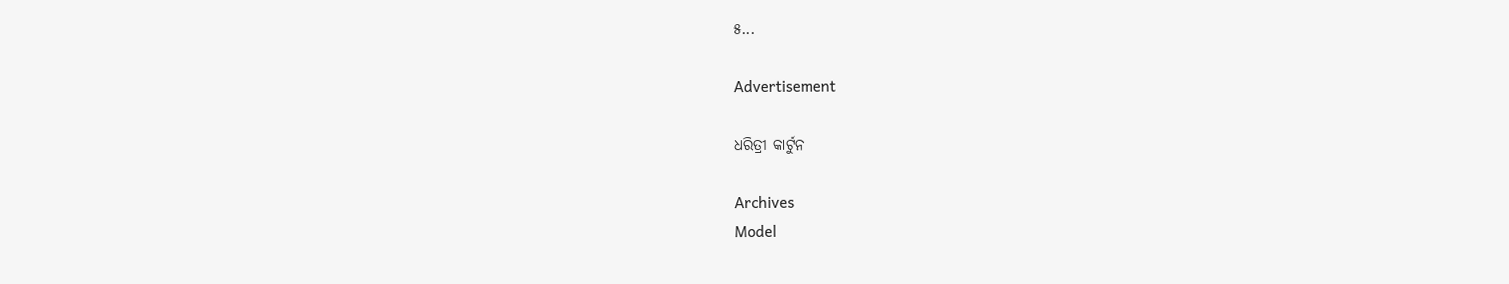୫...

Advertisement

ଧରିତ୍ରୀ କାର୍ଟୁନ

Archives
Model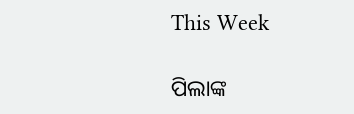This Week

ପିଲାଙ୍କ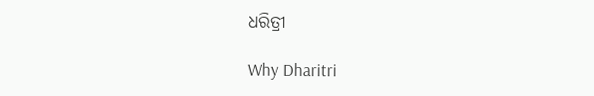ଧରିତ୍ରୀ

Why Dharitri